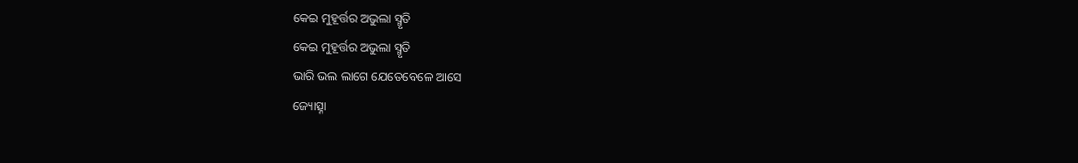କେଇ ମୁହୂର୍ତ୍ତର ଅଭୁଲା ସ୍ମୃତି
କେଇ ମୁହୂର୍ତ୍ତର ଅଭୁଲା ସ୍ମୃତି
ଭାରି ଭଲ ଲାଗେ ଯେତେବେଳେ ଆସେ
ଜ୍ୟୋତ୍ସ୍ନା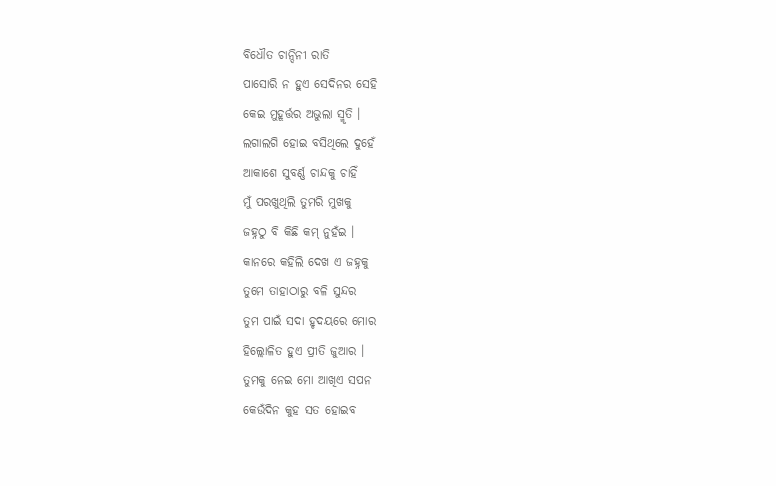ବିଧୌତ ଚାନ୍ଦିନୀ ରାତି
ପାସୋରି ନ ହୁଏ ସେଦିନର ସେହି
କେଇ ମୁହୂର୍ତ୍ତର ଅଭୁଲା ସ୍ମୃତି ।
ଲଗାଲଗି ହୋଇ ବସିଥିଲେ ଦୁହେଁ
ଆକାଶେ ସୁବର୍ଣ୍ଣ ଚାନ୍ଦକୁ ଚାହିଁ
ମୁଁ ପରଖୁଥିଲି ତୁମରି ମୁଖକୁ
ଜହ୍ନଠୁ ବି କିଛି କମ୍ ନୁହଁଇ ।
କାନରେ କହିଲି ଦେଖ ଏ ଜହ୍ନକୁ
ତୁମେ ତାହାଠାରୁ ବଳି ସୁନ୍ଦର
ତୁମ ପାଇଁ ସଦା ହୃଦୟରେ ମୋର
ହିଲ୍ଲୋଳିତ ହୁଏ ପ୍ରୀତି ଜୁଆର ।
ତୁମକୁ ନେଇ ମୋ ଆଖିଏ ସପନ
କେଉଁଦିନ କୁହ ସତ ହୋଇବ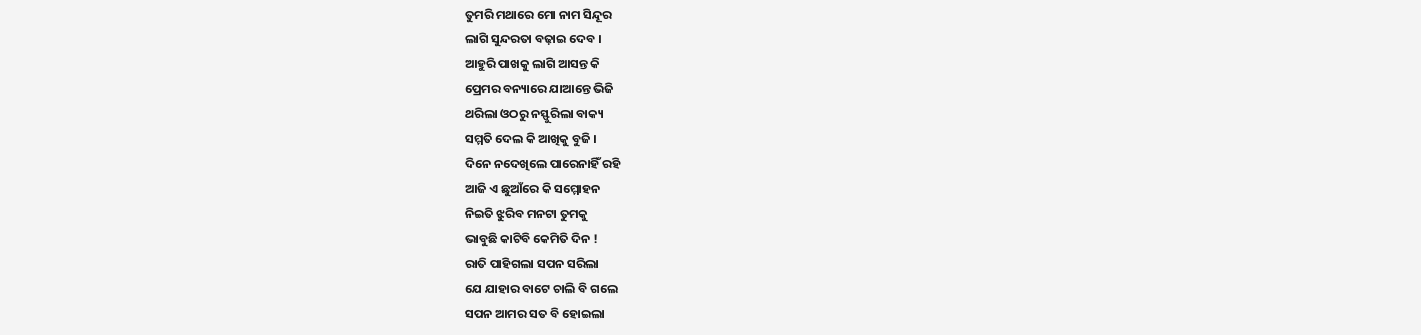ତୁମରି ମଥାରେ ମୋ ନାମ ସିନ୍ଦୂର
ଲାଗି ସୁନ୍ଦରତା ବଢ଼ାଇ ଦେବ ।
ଆହୁରି ପାଖକୁ ଲାଗି ଆସନ୍ତ କି
ପ୍ରେମର ବନ୍ୟାରେ ଯାଆନ୍ତେ ଭିଜି
ଥରିଲା ଓଠରୁ ନସ୍ଫୁରିଲା ବାକ୍ୟ
ସମ୍ମତି ଦେଲ କି ଆଖିକୁ ବୁଜି ।
ଦିନେ ନଦେଖିଲେ ପାରେନାହିଁ ରହି
ଆଜି ଏ ଛୁଆଁରେ କି ସମ୍ମୋହନ
ନିଇତି ଝୁରିବ ମନଟା ତୁମକୁ
ଭାବୁଛି କାଟିବି କେମିତି ଦିନ !
ରାତି ପାହିଗଲା ସପନ ସରିଲା
ଯେ ଯାହାର ବାଟେ ଚାଲି ବି ଗଲେ
ସପନ ଆମର ସତ ବି ହୋଇଲା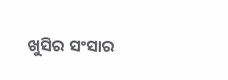ଖୁସିର ସଂସାର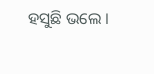ହସୁଛି ଭଲେ ।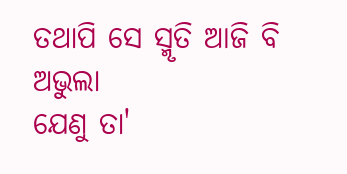ତଥାପି ସେ ସ୍ମୃତି ଆଜି ବି ଅଭୁଲା
ଯେଣୁ ତା'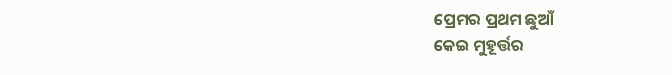ପ୍ରେମର ପ୍ରଥମ ଛୁଆଁ
କେଇ ମୁହୂର୍ତ୍ତର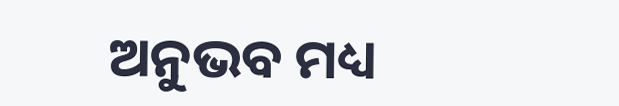ଅନୁଭବ ମଧ୍ୟ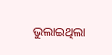ଭୁଲାଇଥିଲା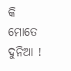କି ମୋତେ ଦୁନିଆ !